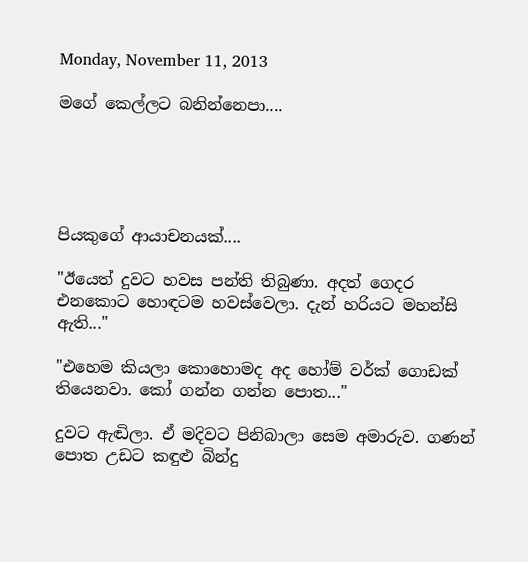Monday, November 11, 2013

මගේ කෙල්ලට බනින්නෙපා....





පියකුගේ ආයාචනයක්‌....

"ඊයෙත් දුවට හවස පන්ති තිබුණා. අදත් ගෙදර එනකොට හොඳටම හවස්‌වෙලා. දැන් හරියට මහන්සි ඇති..."

"එහෙම කියලා කොහොමද අද හෝම් වර්ක්‌ ගොඩක්‌ තියෙනවා. කෝ ගන්න ගන්න පොත..."

දුවට ඇඬිලා. ඒ මදිවට පිනිබාලා සෙම අමාරුව. ගණන් පොත උඩට කඳුළු බින්දු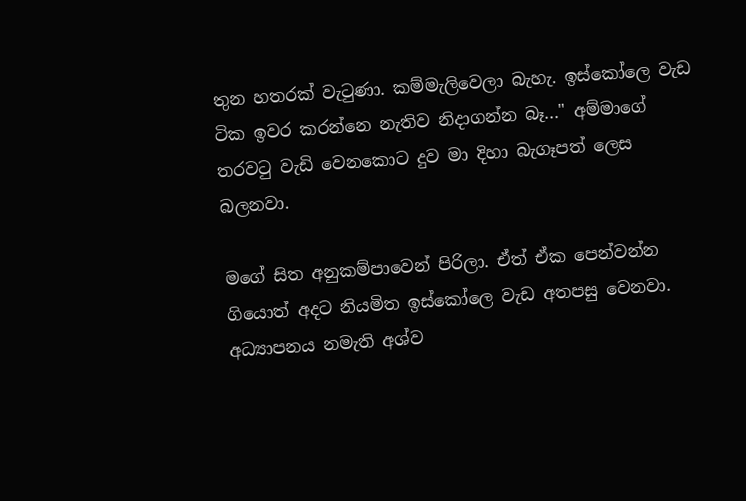තුන හතරක්‌ වැටුණා. කම්මැලිවෙලා බැහැ. ඉස්‌කෝලෙ වැඩ ටික ඉවර කරන්නෙ නැතිව නිදාගන්න බෑ..." අම්මාගේ තරවටු වැඩි වෙනකොට දුව මා දිහා බැගෑපත් ලෙස බලනවා.

මගේ සිත අනුකම්පාවෙන් පිරිලා. ඒත් ඒක පෙන්වන්න ගියොත් අදට නියමිත ඉස්‌කෝලෙ වැඩ අතපසු වෙනවා. අධ්‍යාපනය නමැති අශ්ව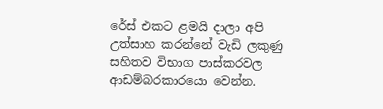රේස්‌ එකට ළමයි දාලා අපි උත්සාහ කරන්නේ වැඩි ලකුණු සහිතව විභාග පාස්‌කරවල ආඩම්බරකාරයො වෙන්න.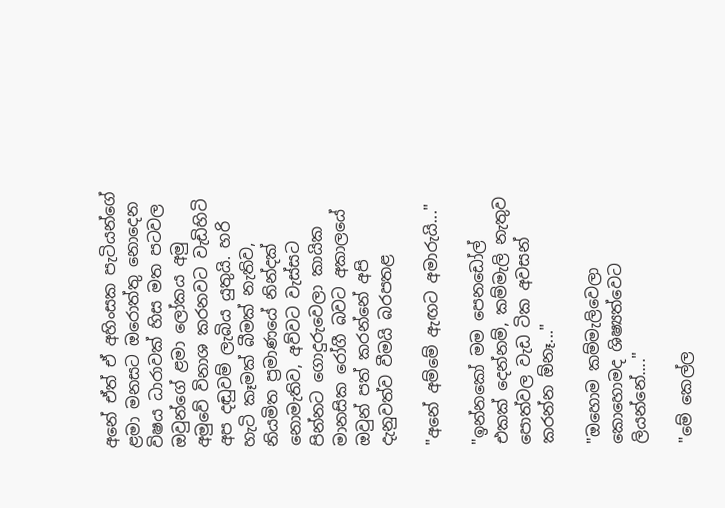අනේ ඒත් ඒ අහිංසක පැටියන්ගේ ළමා මනසට ඔරොත්තු නොදෙන විෂය ධාරාවක්‌ හිස මත පටවල ඔවුන්ගේ ළමා ලෝකය අමු අමුවේ විනාශ කරනවට වැඩිහිටි අප දඬුවම් ලැබිය යුතුයි. හරි හැටි කෑමක්‌ බීමක්‌ නැතිව, නියමිත ප්‍රමාණයේ නින්දක්‌ නොමැතිව, අව්වට වැස්‌සට පින්නට ගොදුරුවෙලා කායික මානසික රෝගී බවට අකාලයේ ඔවුන් පත් කරන්නේ අපි දැනුවත්ව වීමයි බරපතළ

"අනේ අම්මේ ඇඟට අමාරුයි..."

"ඉන්නකෝ මම පෙනඩෝල් එකක්‌ දෙන්නම්, කම්මැලි නැතුව පොත්වල වැඩ ටික අවසන් කරන්න ඕනෑ..."

"ඔහොම කම්මැලිවෙලා කොහොමද ශිෂ්‍යත්වෙට ලියන්නේ...."

"මේ කෙල්ල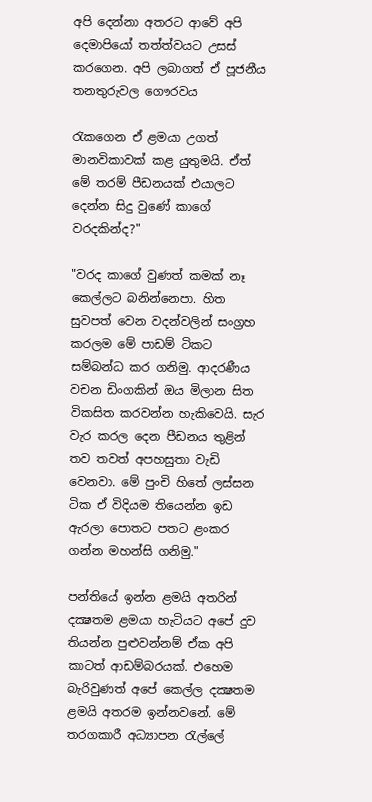අපි දෙන්නා අතරට ආවේ අපි දෙමාපියෝ තත්ත්වයට උසස්‌ කරගෙන. අපි ලබාගත් ඒ පූජනීය තනතුරුවල ගෞරවය

රැකගෙන ඒ ළමයා උගත් මානවිකාවක්‌ කළ යුතුමයි. ඒත් මේ තරම් පීඩනයක්‌ එයාලට දෙන්න සිදු වුණේ කාගේ වරදකින්ද?"

"වරද කාගේ වුණත් කමක්‌ නෑ කෙල්ලට බනින්නෙපා. හිත සුවපත් වෙන වදන්වලින් සංග්‍රහ කරලම මේ පාඩම් ටිකට සම්බන්ධ කර ගනිමු. ආදරණීය වචන ඩිංගකින් ඔය මිලාන සිත විකසිත කරවන්න හැකිවෙයි. සැර වැර කරල දෙන පීඩනය තුළින් තව තවත් අපහසුතා වැඩි වෙනවා. මේ පුංචි හිතේ ලස්‌සන ටික ඒ විදියම තියෙන්න ඉඩ ඇරලා පොතට පතට ළංකර ගන්න මහන්සි ගනිමු."

පන්තියේ ඉන්න ළමයි අතරින් දක්‍ෂතම ළමයා හැටියට අපේ දුව තියන්න පුළුවන්නම් ඒක අපි කාටත් ආඩම්බරයක්‌. එහෙම බැරිවුණත් අපේ කෙල්ල දක්‍ෂතම ළමයි අතරම ඉන්නවනේ. මේ තරගකාරී අධ්‍යාපන රැල්ලේ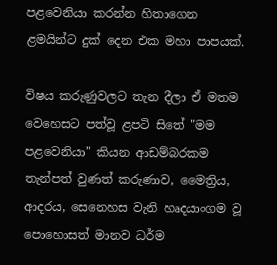පළවෙනියා කරන්න හිතාගෙන ළමයින්ට දුක්‌ දෙන එක මහා පාපයක්‌.

විෂය කරුණුවලට තැන දීලා ඒ මතම වෙහෙසට පත්වූ ළපටි සිතේ "මම පළවෙනියා" කියන ආඩම්බරකම තැන්පත් වුණත් කරුණාව, මෛත්‍රිය, ආදරය, සෙනෙහස වැනි හෘදයාංගම වූ පොහොසත් මානව ධර්ම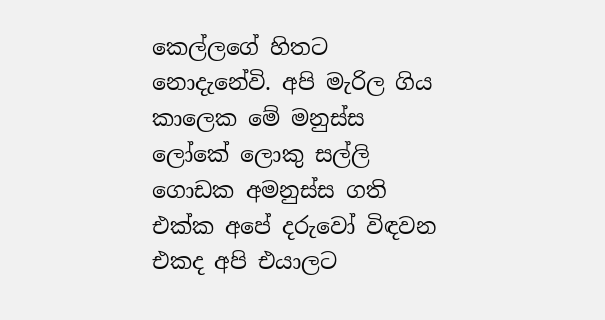කෙල්ලගේ හිතට නොදැනේවි. අපි මැරිල ගිය කාලෙක මේ මනුස්‌ස ලෝකේ ලොකු සල්ලි ගොඩක අමනුස්‌ස ගති එක්‌ක අපේ දරුවෝ විඳවන එකද අපි එයාලට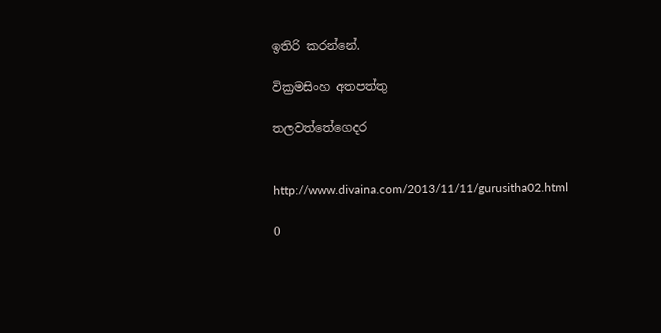ඉතිරි කරන්නේ.

වික්‍රමසිංහ අතපත්තු

තලවත්තේගෙදර


http://www.divaina.com/2013/11/11/gurusitha02.html

0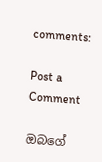comments:

Post a Comment

ඔබගේ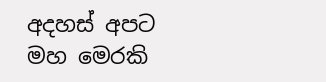අදහස් අපට මහ මෙරකි